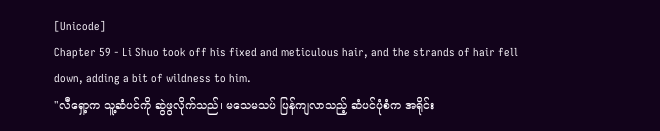[Unicode]
Chapter 59 - Li Shuo took off his fixed and meticulous hair, and the strands of hair fell down, adding a bit of wildness to him.
"လီရှော့က သူ့ဆံပင်ကို ဆွဲဖွလိုက်သည်၊ မသေမသပ် ပြန်ကျလာသည့် ဆံပင်ပုံစံက အရိုင်း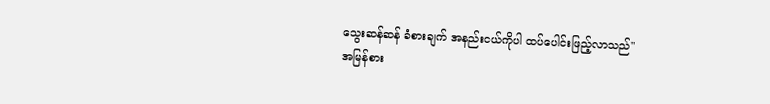သွေးဆန်ဆန် ခံစားချက် အနည်းငယ်ကိုပါ ထပ်ပေါင်းဖြည့်လာသည်"
အမြန်စား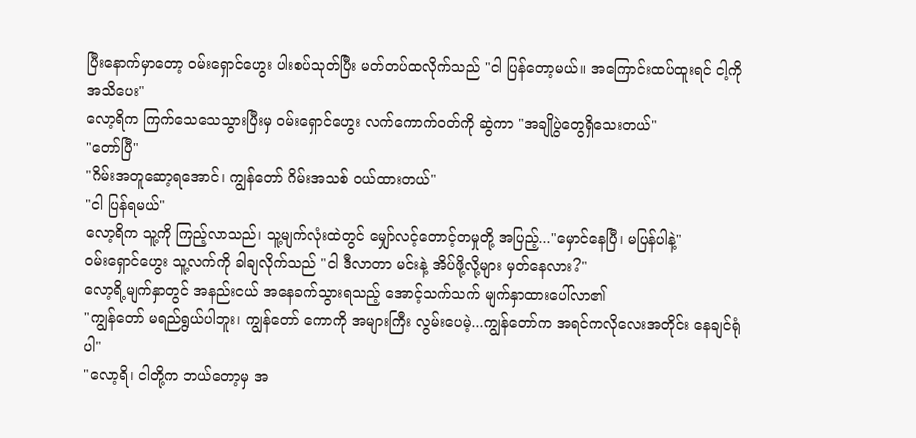ပြီးနောက်မှာတော့ ဝမ်းရှောင်ဟွေး ပါးစပ်သုတ်ပြီး မတ်တပ်ထလိုက်သည် "ငါ ပြန်တော့မယ်။ အကြောင်းထပ်ထူးရင် ငါ့ကို အသိပေး"
လော့ရိက ကြက်သေသေသွားပြီးမှ ဝမ်းရှောင်ဟွေး လက်ကောက်ဝတ်ကို ဆွဲကာ "အချိုပွဲတွေရှိသေးတယ်"
"တော်ပြီ"
"ဂိမ်းအတူဆော့ရအောင်၊ ကျွန်တော် ဂိမ်းအသစ် ဝယ်ထားတယ်"
"ငါ ပြန်ရမယ်"
လော့ရိက သူ့ကို ကြည့်လာသည်၊ သူ့မျက်လုံးထဲတွင် မျှော်လင့်တောင့်တမှုတို့ အပြည့်..."မှောင်နေပြီ၊ မပြန်ပါနဲ့"
ဝမ်းရှောင်ဟွေး သူ့လက်ကို ခါချလိုက်သည် "ငါ ဒီလာတာ မင်းနဲ့ အိပ်ဖို့လို့များ မှတ်နေလား?"
လော့ရိ့မျက်နှာတွင် အနည်းငယ် အနေခက်သွားရသည့် အောင့်သက်သက် မျက်နှာထားပေါ်လာ၏
"ကျွန်တော် မရည်ရွယ်ပါဘူး၊ ကျွန်တော် ကောကို အများကြီး လွမ်းပေမဲ့...ကျွန်တော်က အရင်ကလိုလေးအတိုင်း နေချင်ရုံပါ"
"လော့ရိ၊ ငါတို့က ဘယ်တော့မှ အ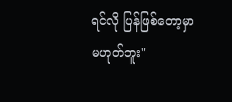ရင်လို ပြန်ဖြစ်တော့မှာ မဟုတ်ဘူး"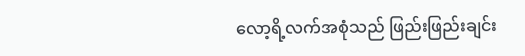လော့ရိ့လက်အစုံသည် ဖြည်းဖြည်းချင်း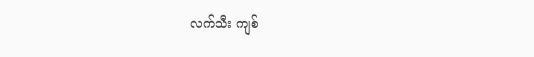လက်သီး ကျစ်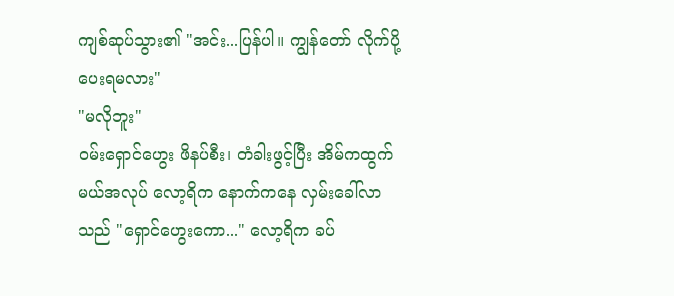ကျစ်ဆုပ်သွား၏ "အင်း...ပြန်ပါ။ ကျွန်တော် လိုက်ပို့ပေးရမလား"
"မလိုဘူး"
ဝမ်းရှောင်ဟွေး ဖိနပ်စီး၊ တံခါးဖွင့်ပြီး အိမ်ကထွက်မယ်အလုပ် လော့ရိက နောက်ကနေ လှမ်းခေါ်လာသည် "ရှောင်ဟွေးကော..." လော့ရိက ခပ်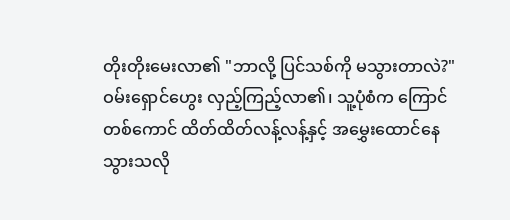တိုးတိုးမေးလာ၏ "ဘာလို့ ပြင်သစ်ကို မသွားတာလဲ?"
ဝမ်းရှောင်ဟွေး လှည့်ကြည့်လာ၏၊ သူ့ပုံစံက ကြောင်တစ်ကောင် ထိတ်ထိတ်လန့်လန့်နှင့် အမွှေးထောင်နေသွားသလို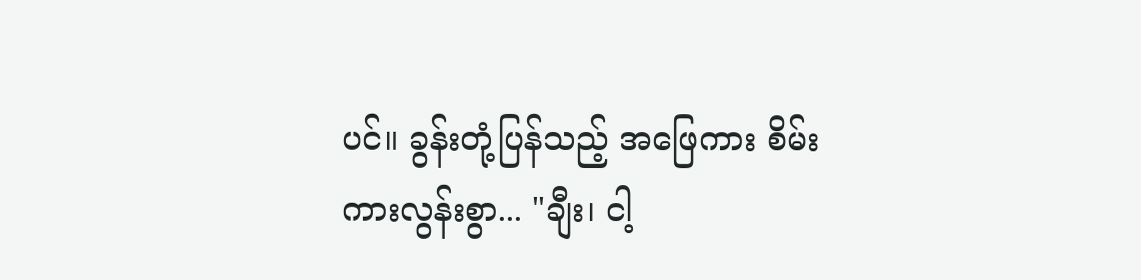ပင်။ ခွန်းတုံ့ပြန်သည့် အဖြေကား စိမ်းကားလွန်းစွာ... "ချီး၊ ငါ့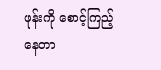ဖုန်းကို စောင့်ကြည့်နေတာ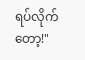ရပ်လိုက်တော့!"